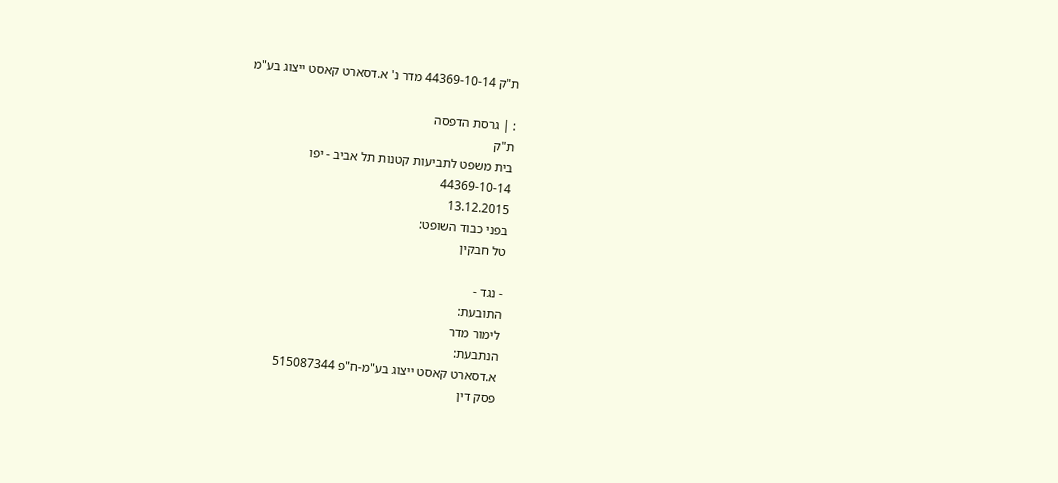ת"ק 44369-10-14 מדר נ' א.דסארט קאסט ייצוג בע"מ

: | גרסת הדפסה
ת"ק
בית משפט לתביעות קטנות תל אביב - יפו
44369-10-14
13.12.2015
בפני כבוד השופט:
טל חבקין

- נגד -
התובעת:
לימור מדר
הנתבעת:
א.דסארט קאסט ייצוג בע"מ-ח"פ 515087344
פסק דין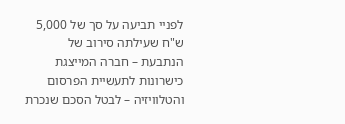לפניי תביעה על סך של 5,000 ש"ח שעילתה סירוב של הנתבעת – חברה המייצגת כישרונות לתעשיית הפרסום והטלוויזיה – לבטל הסכם שנכרת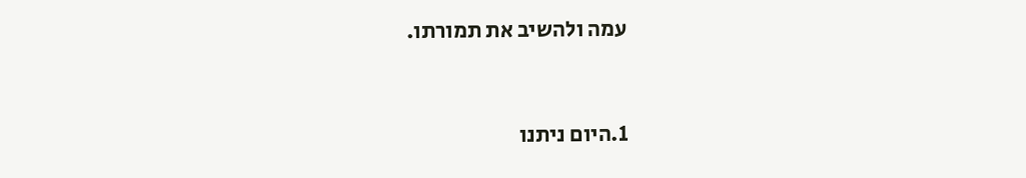עמה ולהשיב את תמורתו.



1.היום ניתנו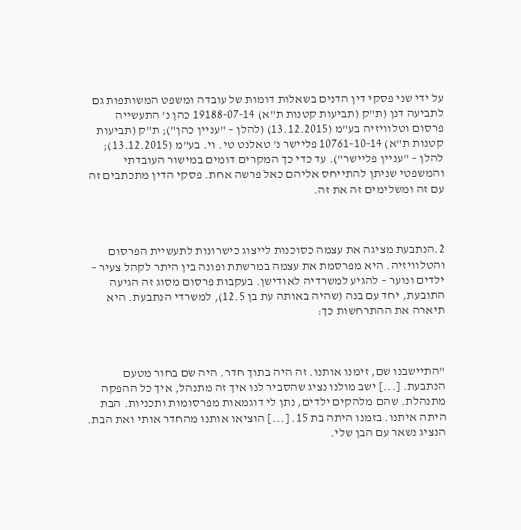על ידי שני פסקי דין הדנים בשאלות דומות של עובדה ומשפט המשותפות גם לתביעה דנן (ת"ק (תביעות קטנות ת"א) 19188-07-14 כהן נ' התעשייה פרסום וטלוויזיה בע"מ (13.12.2015) (להלן – "עניין כהן"); ת"ק (תביעות קטנות ת"א) 10761-10-14 פליישר נ' טאלנט טי. וי. בע"מ (13.12.2015); להלן – "עניין פליישר"). עד כדי כך המקרים דומים במישור העובדתי והמשפטי שניתן להתייחס אליהם כאל פרשה אחת. פסקי הדין מתכתבים זה עם זה ומשלימים זה את זה.



2.הנתבעת מציגה את עצמה כסוכנות לייצוג כישרונות לתעשיית הפרסום והטלוויזיה. היא מפרסמת את עצמה במרשתת ופונה בין היתר לקהל צעיר – ילדים ונוער – להגיע למשרדיה לאודישן. בעקבות פרסום מסוג זה הגיעה התובעת, יחד עם בנה (שהיה באותה עת בן 12.5), למשרדי הנתבעת. היא תיארה את ההתרחשות כך:



"התיישבנו שם, זימנו אותנו. זה היה בתוך חדר. היה שם בחור מטעם הנתבעת. [...] ישב מולנו נציג שהסביר לנו איך זה מתנהל, איך כל ההפקה מתנהלת. שהם מלהקים ילדים, נתן לי דוגמאות מפרסומות ותכניות. הבת היתה איתנו. בזמנו היתה בת 15. [...] הוציאו אותנו מהחדר אותי ואת הבת. הנציג נשאר עם הבן שלי.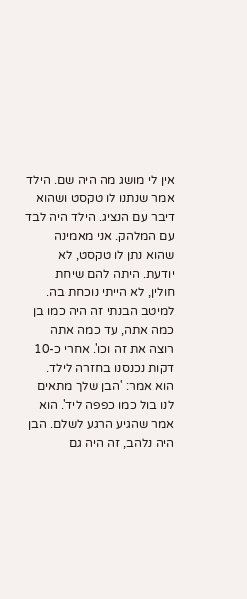אין לי מושג מה היה שם. הילד אמר שנתנו לו טקסט ושהוא דיבר עם הנציג. הילד היה לבד עם המלהק. אני מאמינה שהוא נתן לו טקסט, לא יודעת. היתה להם שיחת חולין, לא הייתי נוכחת בה. למיטב הבנתי זה היה כמו בן כמה אתה, עד כמה אתה רוצה את זה וכו'. אחרי כ-10 דקות נכנסנו בחזרה לילד. הוא אמר: 'הבן שלך מתאים לנו בול כמו כפפה ליד'. הוא אמר שהגיע הרגע לשלם. הבן היה נלהב, זה היה גם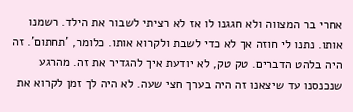אחרי בר המצווה ולא חגגנו לו אז לא רציתי לשבור את הילד. רשמנו אותו. נתנו לי חוזה אך לא כדי לשבת ולקרוא אותו. כלומר, 'תחתום'. זה היה בלהט הדברים. טק טק, לא יודעת איך להגדיר את זה. מהרגע שנכנסנו עד שיצאנו זה היה בערך חצי שעה. לא היה לך זמן לקרוא את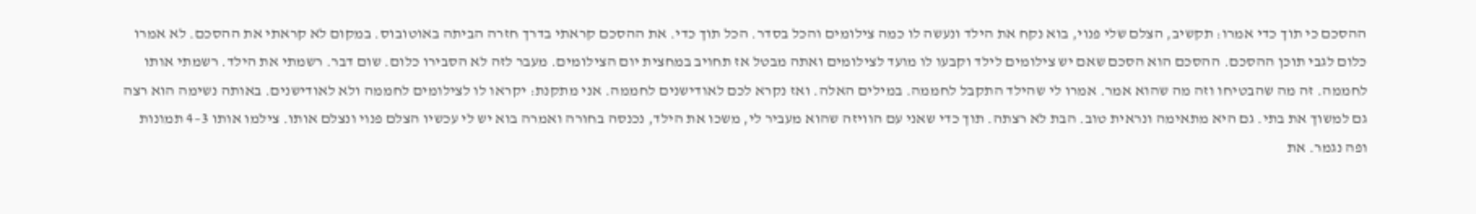ההסכם כי תוך כדי אמרו: תקשיב, הצלם שלי פנוי, בוא נקח את הילד ונעשה לו כמה צילומים והכל בסדר. הכל תוך כדי. את ההסכם קראתי בדרך חזרה הביתה באוטובוס. במקום לא קראתי את ההסכם. לא אמרו כלום לגבי תוכן ההסכם. ההסכם הוא הסכם שאם יש צילומים לילד וקבעו לו מועד לצילומים ואתה מבטל אז תחויב במחצית יום הצילומים. מעבר לזה לא הסבירו כלום. שום דבר. רשמתי את הילד. רשמתי אותו לחממה. זה מה שהבטיחו וזה מה שהוא אמר. אמרו לי שהילד התקבל לחממה. במילים האלה. ואז נקרא לכם לאודישנים לחממה. אני מתקנת: יקראו לו לצילומים לחממה ולא לאודישנים. באותה נשימה הוא רצה גם למשוך את בתי. גם היא מתאימה ונראית טוב. הבת לא רצתה. תוך כדי שאני עם הוויזה שהוא מעביר לי, משכו את הילד, נכנסה בחורה ואמרה בוא יש לי עכשיו הצלם פנוי ונצלם אותו. צילמו אותו 3–4 תמונות ופה נגמר. את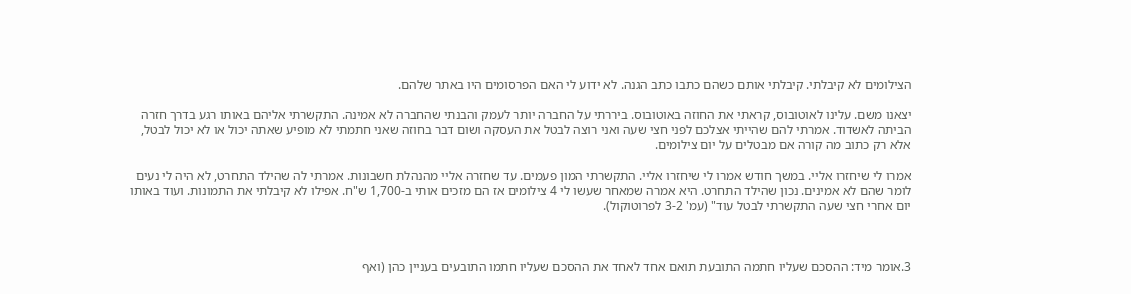הצילומים לא קיבלתי. קיבלתי אותם כשהם כתבו כתב הגנה. לא ידוע לי האם הפרסומים היו באתר שלהם.

יצאנו משם. עלינו לאוטובוס, קראתי את החוזה באוטובוס. ביררתי על החברה יותר לעמק והבנתי שהחברה לא אמינה. התקשרתי אליהם באותו רגע בדרך חזרה הביתה לאשדוד. אמרתי להם שהייתי אצלכם לפני חצי שעה ואני רוצה לבטל את העסקה ושום דבר בחוזה שאני חתמתי לא מופיע שאתה יכול או לא יכול לבטל, אלא רק כתוב מה קורה אם מבטלים על יום צילומים.

אמרו לי שיחזרו אליי. במשך חודש אמרו לי שיחזרו אליי. התקשרתי המון פעמים. עד שחזרה אליי מהנהלת חשבונות. אמרתי לה שהילד התחרט, לא היה לי נעים לומר שהם לא אמינים. נכון שהילד התחרט. היא אמרה שמאחר שעשו לי 4 צילומים אז הם מזכים אותי ב-1,700 ש"ח. אפילו לא קיבלתי את התמונות. ועוד באותו יום אחרי חצי שעה התקשרתי לבטל עוד" (עמ' 3-2 לפרוטוקול).



3.אומר מיד: ההסכם שעליו חתמה התובעת תואם אחד לאחד את ההסכם שעליו חתמו התובעים בעניין כהן (ואף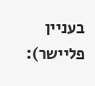בעניין פליישר):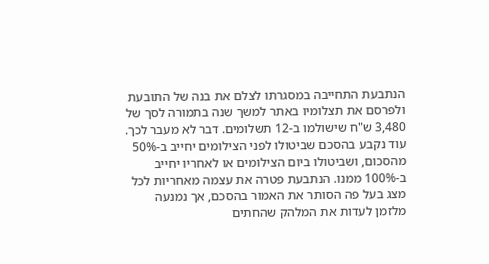הנתבעת התחייבה במסגרתו לצלם את בנה של התובעת ולפרסם את תצלומיו באתר למשך שנה בתמורה לסך של 3,480 ש"ח שישולמו ב-12 תשלומים. דבר לא מעבר לכך. עוד נקבע בהסכם שביטולו לפני הצילומים יחייב ב-50% מהסכום, ושביטולו ביום הצילומים או לאחריו יחייב ב-100% ממנו. הנתבעת פטרה את עצמה מאחריות לכל מצג בעל פה הסותר את האמור בהסכם, אך נמנעה מלזמן לעדות את המלהק שהחתים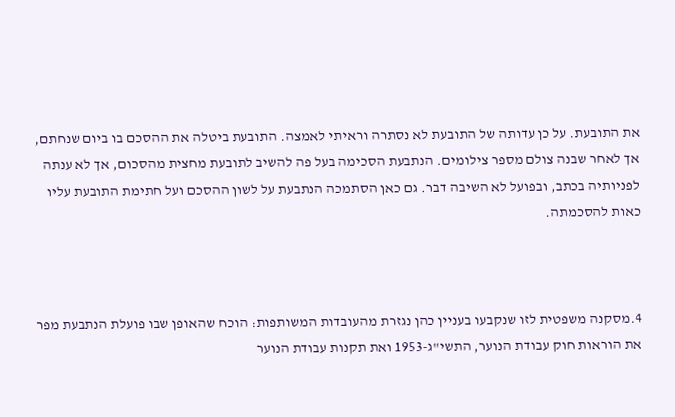את התובעת. על כן עדותה של התובעת לא נסתרה וראיתי לאמצה. התובעת ביטלה את ההסכם בו ביום שנחתם, אך לאחר שבנה צולם מספר צילומים. הנתבעת הסכימה בעל פה להשיב לתובעת מחצית מהסכום, אך לא ענתה לפניותיה בכתב, ובפועל לא השיבה דבר. גם כאן הסתמכה הנתבעת על לשון ההסכם ועל חתימת התובעת עליו כאות להסכמתה.



4.מסקנה משפטית לזו שנקבעו בעניין כהן נגזרת מהעובדות המשותפות: הוכח שהאופן שבו פועלת הנתבעת מפר את הוראות חוק עבודת הנוער, התשי"ג-1953 ואת תקנות עבודת הנוער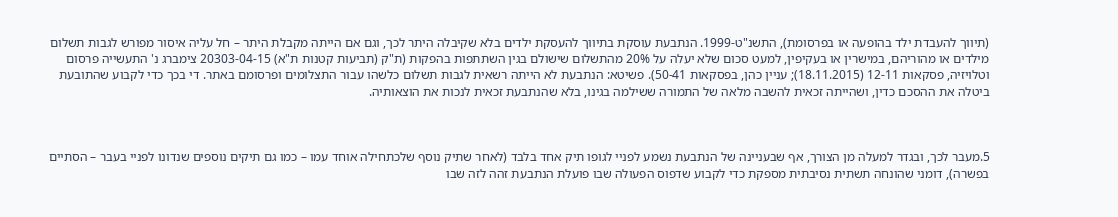(תיווך להעבדת ילד בהופעה או בפרסומת), התשנ"ט-1999. הנתבעת עוסקת בתיווך להעסקת ילדים בלא שקיבלה היתר לכך, וגם אם הייתה מקבלת היתר – חל עליה איסור מפורש לגבות תשלום מילדים או מהוריהם, במישרין או בעקיפין, למעט סכום שלא יעלה על 20% מהתשלום שישולם בגין השתתפות בהפקות (ת"ק (תביעות קטנות ת"א) 20303-04-15 צימברג נ' התעשייה פרסום וטלויזיה, פסקאות 12-11 (18.11.2015); עניין כהן, בפסקאות 50-41). פשיטא: הנתבעת לא הייתה רשאית לגבות תשלום כלשהו עבור התצלומים ופרסומם באתר. די בכך כדי לקבוע שהתובעת ביטלה את ההסכם כדין, ושהייתה זכאית להשבה מלאה של התמורה ששילמה בגינו, בלא שהנתבעת זכאית לנכות את הוצאותיה.



5.מעבר לכך, ובגדר למעלה מן הצורך, אף שבעניינה של הנתבעת נשמע לפניי לגופו תיק אחד בלבד (לאחר שתיק נוסף שלכתחילה אוחד עמו – כמו גם תיקים נוספים שנדונו לפניי בעבר – הסתיים בפשרה), דומני שהונחה תשתית נסיבתית מספקת כדי לקבוע שדפוס הפעולה שבו פועלת הנתבעת זהה לזה שבו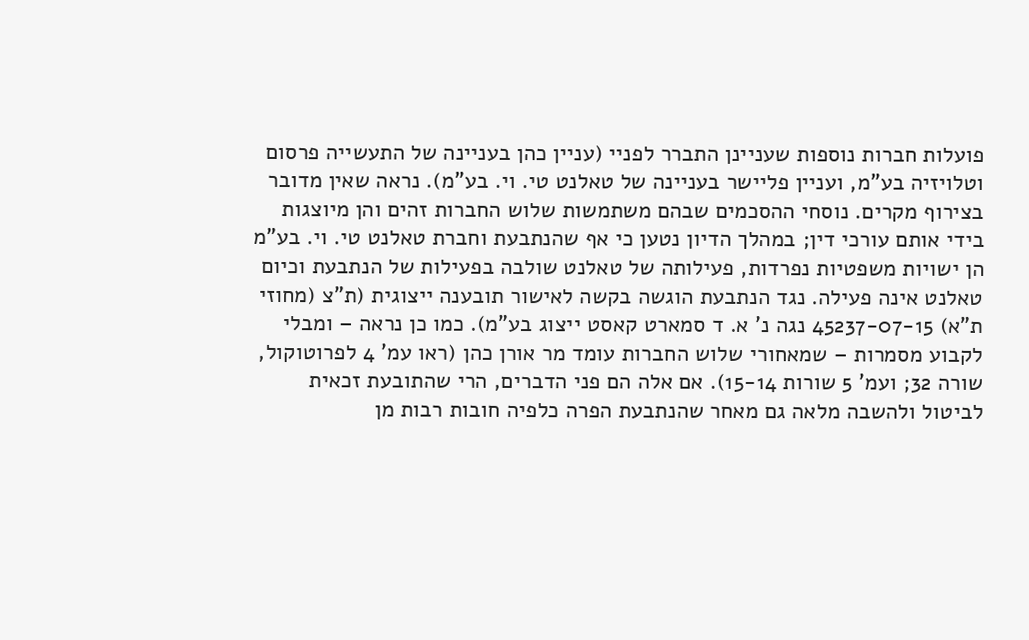פועלות חברות נוספות שעניינן התברר לפניי (עניין כהן בעניינה של התעשייה פרסום וטלויזיה בע"מ, ועניין פליישר בעניינה של טאלנט טי. וי. בע"מ). נראה שאין מדובר בצירוף מקרים. נוסחי ההסכמים שבהם משתמשות שלוש החברות זהים והן מיוצגות בידי אותם עורכי דין; במהלך הדיון נטען כי אף שהנתבעת וחברת טאלנט טי. וי. בע"מ הן ישויות משפטיות נפרדות, פעילותה של טאלנט שולבה בפעילות של הנתבעת וכיום טאלנט אינה פעילה. נגד הנתבעת הוגשה בקשה לאישור תובענה ייצוגית (ת"צ (מחוזי ת"א) 45237-07-15 נגה נ' א. ד סמארט קאסט ייצוג בע"מ). כמו כן נראה – ומבלי לקבוע מסמרות – שמאחורי שלוש החברות עומד מר אורן כהן (ראו עמ' 4 לפרוטוקול, שורה 32; ועמ' 5 שורות 15-14). אם אלה הם פני הדברים, הרי שהתובעת זכאית לביטול ולהשבה מלאה גם מאחר שהנתבעת הפרה כלפיה חובות רבות מן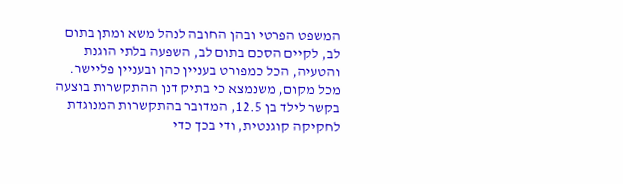המשפט הפרטי ובהן החובה לנהל משא ומתן בתום לב, לקיים הסכם בתום לב, השפעה בלתי הוגנת והטעיה, הכל כמפורט בעניין כהן ובעניין פליישר. מכל מקום, משנמצא כי בתיק דנן ההתקשרות בוצעה בקשר לילד בן 12.5, המדובר בהתקשרות המנוגדת לחקיקה קוגנטית, ודי בכך כדי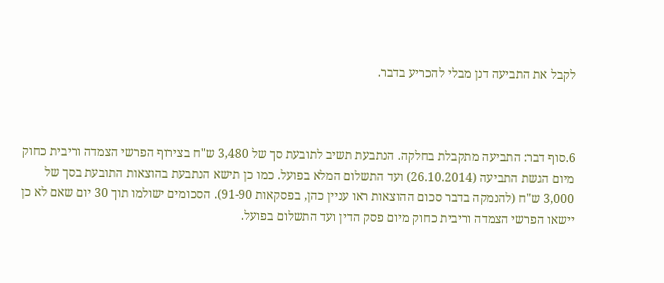לקבל את התביעה דנן מבלי להכריע בדבר.



6.סוף דבר: התביעה מתקבלת בחלקה. הנתבעת תשיב לתובעת סך של 3,480 ש"ח בצירוף הפרשי הצמדה וריבית כחוק מיום הגשת התביעה (26.10.2014) ועד התשלום המלא בפועל. כמו כן תישא הנתבעת בהוצאות התובעת בסך של 3,000 ש"ח (להנמקה בדבר סכום ההוצאות ראו עניין כהן, בפסקאות 91-90). הסכומים ישולמו תוך 30 יום שאם לא כן יישאו הפרשי הצמדה וריבית כחוק מיום פסק הדין ועד התשלום בפועל.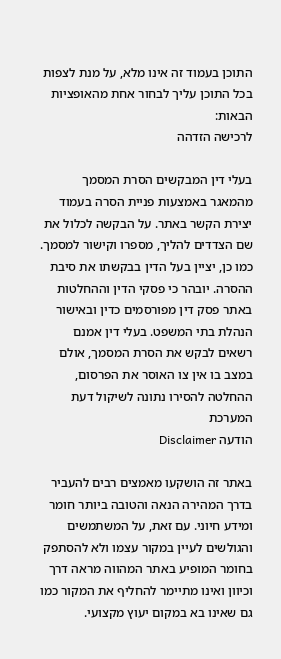התוכן בעמוד זה אינו מלא, על מנת לצפות בכל התוכן עליך לבחור אחת מהאופציות הבאות:
לרכישה הזדהה

בעלי דין המבקשים הסרת המסמך מהמאגר באמצעות פניית הסרה בעמוד יצירת הקשר באתר. על הבקשה לכלול את שם הצדדים להליך, מספרו וקישור למסמך. כמו כן, יציין בעל הדין בבקשתו את סיבת ההסרה. יובהר כי פסקי הדין וההחלטות באתר פסק דין מפורסמים כדין ובאישור הנהלת בתי המשפט. בעלי דין אמנם רשאים לבקש את הסרת המסמך, אולם במצב בו אין צו האוסר את הפרסום, ההחלטה להסירו נתונה לשיקול דעת המערכת
הודעה Disclaimer

באתר זה הושקעו מאמצים רבים להעביר בדרך המהירה הנאה והטובה ביותר חומר ומידע חיוני. עם זאת, על המשתמשים והגולשים לעיין במקור עצמו ולא להסתפק בחומר המופיע באתר המהווה מראה דרך וכיוון ואינו מתיימר להחליף את המקור כמו גם שאינו בא במקום יעוץ מקצועי.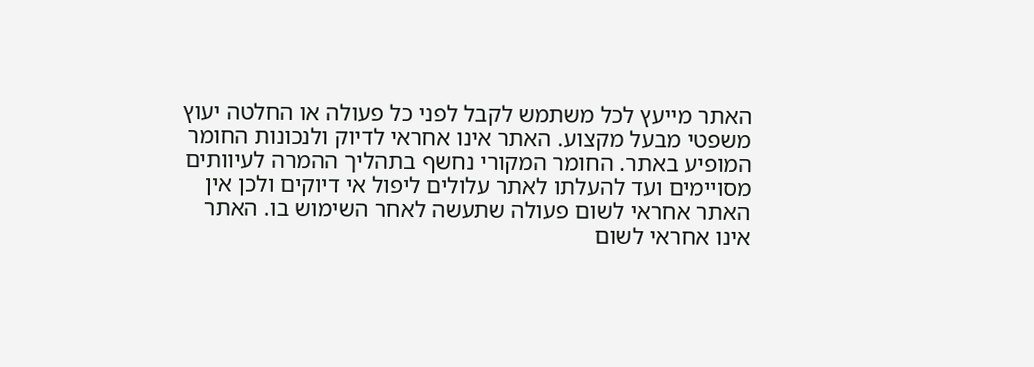האתר מייעץ לכל משתמש לקבל לפני כל פעולה או החלטה יעוץ משפטי מבעל מקצוע. האתר אינו אחראי לדיוק ולנכונות החומר המופיע באתר. החומר המקורי נחשף בתהליך ההמרה לעיוותים מסויימים ועד להעלתו לאתר עלולים ליפול אי דיוקים ולכן אין האתר אחראי לשום פעולה שתעשה לאחר השימוש בו. האתר אינו אחראי לשום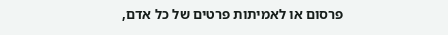פרסום או לאמיתות פרטים של כל אדם,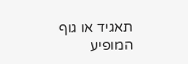תאגיד או גוף המופיע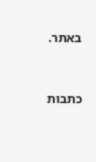באתר.


כתבות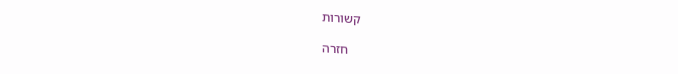קשורות

    חזרה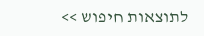לתוצאות חיפוש >>